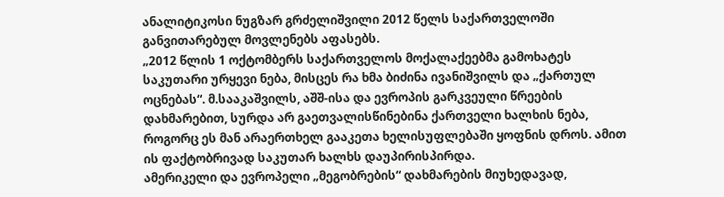ანალიტიკოსი ნუგზარ გრძელიშვილი 2012 წელს საქართველოში განვითარებულ მოვლენებს აფასებს.
„2012 წლის 1 ოქტომბერს საქართველოს მოქალაქეებმა გამოხატეს საკუთარი ურყევი ნება, მისცეს რა ხმა ბიძინა ივანიშვილს და „ქართულ ოცნებას“. მ.სააკაშვილს, აშშ-ისა და ევროპის გარკვეული წრეების დახმარებით, სურდა არ გაეთვალისწინებინა ქართველი ხალხის ნება, როგორც ეს მან არაერთხელ გააკეთა ხელისუფლებაში ყოფნის დროს. ამით ის ფაქტობრივად საკუთარ ხალხს დაუპირისპირდა.
ამერიკელი და ევროპელი „მეგობრების“ დახმარების მიუხედავად,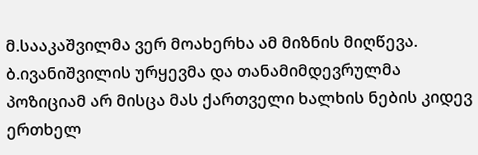მ.სააკაშვილმა ვერ მოახერხა ამ მიზნის მიღწევა. ბ.ივანიშვილის ურყევმა და თანამიმდევრულმა პოზიციამ არ მისცა მას ქართველი ხალხის ნების კიდევ ერთხელ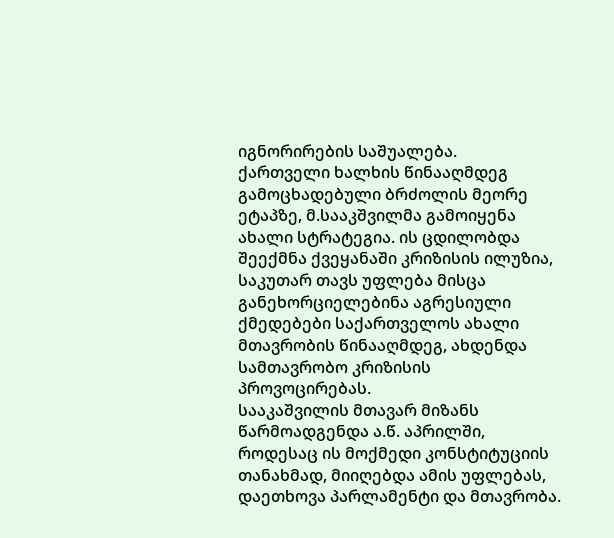იგნორირების საშუალება.
ქართველი ხალხის წინააღმდეგ გამოცხადებული ბრძოლის მეორე ეტაპზე, მ.სააკშვილმა გამოიყენა ახალი სტრატეგია. ის ცდილობდა შეექმნა ქვეყანაში კრიზისის ილუზია, საკუთარ თავს უფლება მისცა განეხორციელებინა აგრესიული ქმედებები საქართველოს ახალი მთავრობის წინააღმდეგ, ახდენდა სამთავრობო კრიზისის პროვოცირებას.
სააკაშვილის მთავარ მიზანს წარმოადგენდა ა.წ. აპრილში, როდესაც ის მოქმედი კონსტიტუციის თანახმად, მიიღებდა ამის უფლებას, დაეთხოვა პარლამენტი და მთავრობა.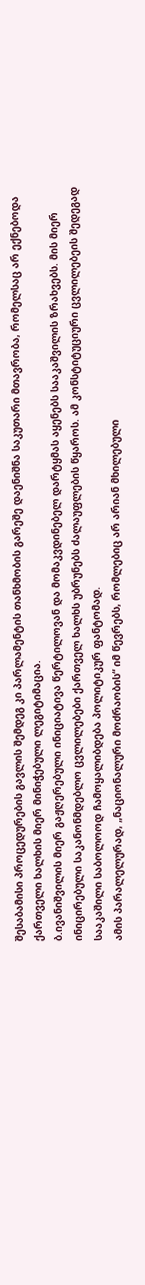შესაბამისი პროცედურების გავლის შემდეგ კი პარლამენტის თანხმობის გარეშე დაენიშნა საკუთარი მთავრობა, რომელსაც არ ექნებოდა ქართველი ხალხის მიერ მინიჭებული ლეგიტიმაცია.
ბ.ივანიშვილის მიერ გაჟღერებული ინიციატივა წერტილოვან და მომაკვდინებელ დარტყმას აყენებს სააკაშვილის ზრახვებს. მის მიერ ინიცირებული საკანონმდებლო ცვლილებები ქართველ ხალხს უბრუნებს ძალაუფლების წყაროს. ამ კონსტიტუციური ცვლილებეის შედეგად სააკაშილი საბოლოოდ ჩამოყალიბდება პოლიტიკურ ფანტომად.
ამის პარალელურად, „ნაციონალური მოძრაობის“ იმ წევრებს, რომლებიც არ არიან მხილებული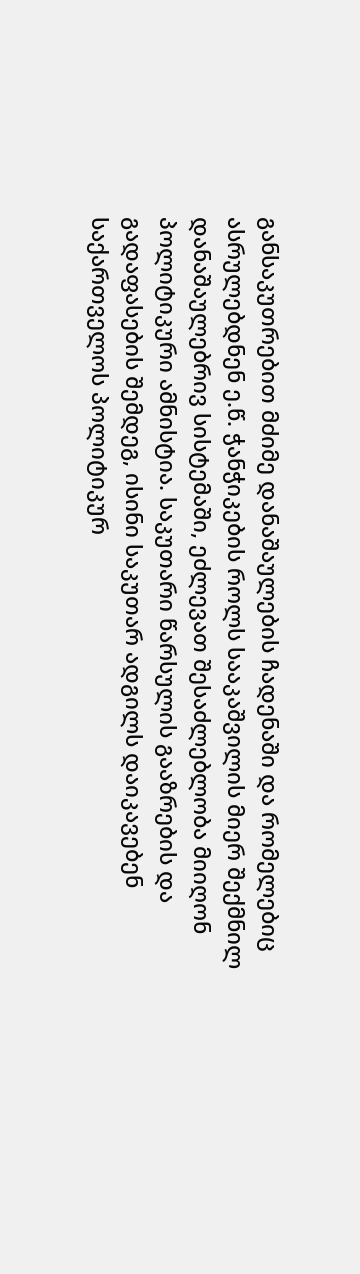განსაკუთრებით მძიმე დანაშაულების ჩადენაში და რომელებიც ასრულებდნენ ე.წ. ჭანჭიკების როლს სააკაშვილის მიერ შექმნილ დანაშაულებრივ სისტემაში, ეძლევათ შესაძლებლობა მიიღონ პოლიტიკური ამნისტია. საკუთარი წარსულის გააზრების და გადაფასების შემდეგ, ისინი საკუთარ ადგილს დაიკავებენ საქართველოს პოლიტიკურ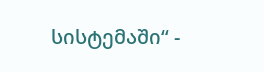სისტემაში“ -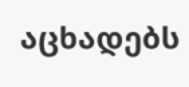აცხადებს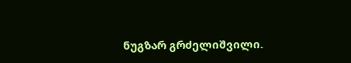ნუგზარ გრძელიშვილი.